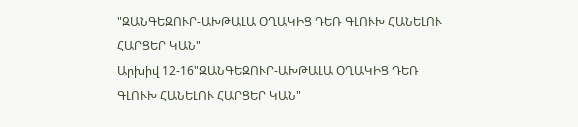"ԶԱՆԳԵԶՈՒՐ-ԱԽԹԱԼԱ ՕՂԱԿԻՑ ԴԵՌ ԳԼՈՒԽ ՀԱՆԵԼՈՒ ՀԱՐՑԵՐ ԿԱՆ"
Արխիվ 12-16"ԶԱՆԳԵԶՈՒՐ-ԱԽԹԱԼԱ ՕՂԱԿԻՑ ԴԵՌ ԳԼՈՒԽ ՀԱՆԵԼՈՒ ՀԱՐՑԵՐ ԿԱՆ"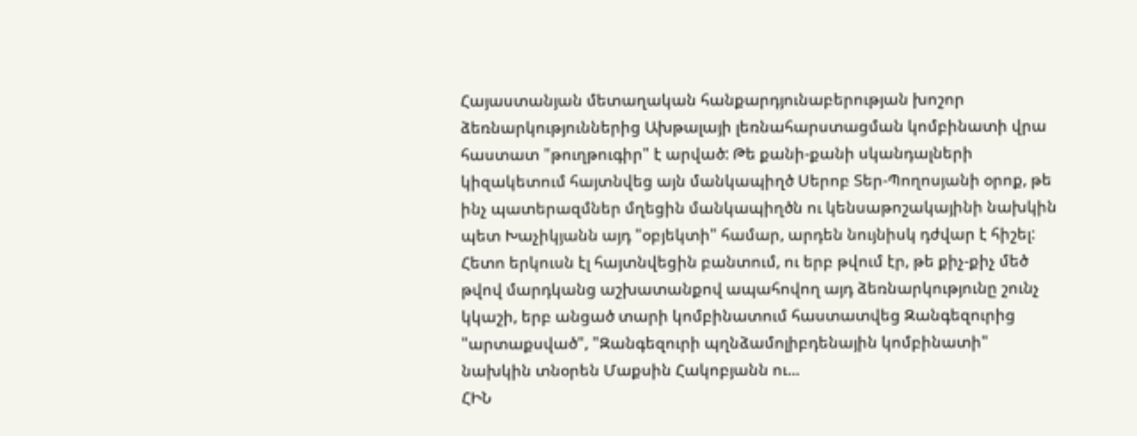Հայաստանյան մետաղական հանքարդյունաբերության խոշոր ձեռնարկություններից Ախթալայի լեռնահարստացման կոմբինատի վրա հաստատ "թուղթուգիր" է արված: Թե քանի-քանի սկանդալների կիզակետում հայտնվեց այն մանկապիղծ Սերոբ Տեր-Պողոսյանի օրոք, թե ինչ պատերազմներ մղեցին մանկապիղծն ու կենսաթոշակայինի նախկին պետ Խաչիկյանն այդ "օբյեկտի" համար, արդեն նույնիսկ դժվար է հիշել: Հետո երկուսն էլ հայտնվեցին բանտում, ու երբ թվում էր, թե քիչ-քիչ մեծ թվով մարդկանց աշխատանքով ապահովող այդ ձեռնարկությունը շունչ կկաշի, երբ անցած տարի կոմբինատում հաստատվեց Զանգեզուրից "արտաքսված", "Զանգեզուրի պղնձամոլիբդենային կոմբինատի" նախկին տնօրեն Մաքսին Հակոբյանն ու...
ՀԻՆ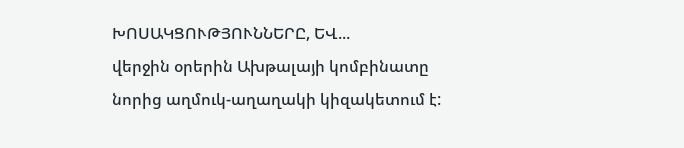ԽՈՍԱԿՑՈՒԹՅՈՒՆՆԵՐԸ, ԵՎ...
վերջին օրերին Ախթալայի կոմբինատը նորից աղմուկ-աղաղակի կիզակետում է: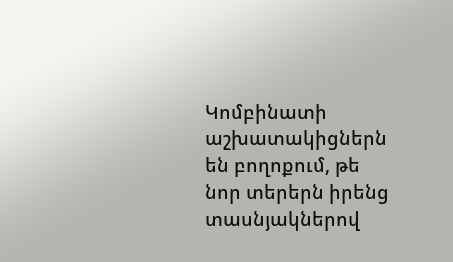Կոմբինատի աշխատակիցներն են բողոքում, թե նոր տերերն իրենց տասնյակներով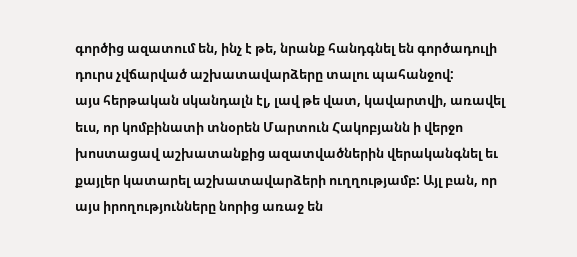գործից ազատում են, ինչ է թե, նրանք հանդգնել են գործադուլի դուրս չվճարված աշխատավարձերը տալու պահանջով:
այս հերթական սկանդալն էլ, լավ թե վատ, կավարտվի, առավել եւս, որ կոմբինատի տնօրեն Մարտուն Հակոբյանն ի վերջո խոստացավ աշխատանքից ազատվածներին վերականգնել եւ քայլեր կատարել աշխատավարձերի ուղղությամբ: Այլ բան, որ այս իրողությունները նորից առաջ են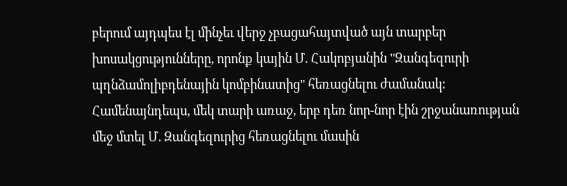բերում այդպես էլ մինչեւ վերջ չբացահայտված այն տարբեր խոսակցությունները, որոնք կային Մ. Հակոբյանին "Զանգեզուրի պղնձամոլիբդենային կոմբինատից" հեռացնելու ժամանակ:
Համենայնդեպս, մեկ տարի առաջ, երբ դեռ նոր-նոր էին շրջանառության մեջ մտել Մ. Զանգեզուրից հեռացնելու մասին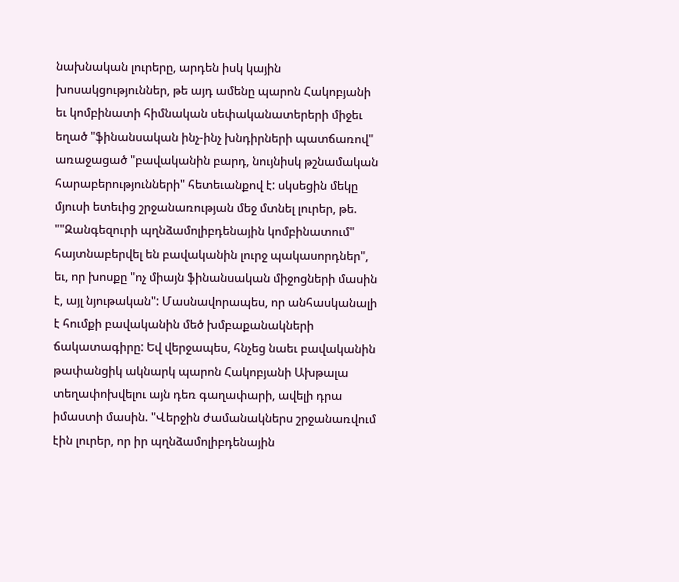նախնական լուրերը, արդեն իսկ կային խոսակցություններ, թե այդ ամենը պարոն Հակոբյանի եւ կոմբինատի հիմնական սեփականատերերի միջեւ եղած "ֆինանսական ինչ-ինչ խնդիրների պատճառով" առաջացած "բավականին բարդ, նույնիսկ թշնամական հարաբերությունների" հետեւանքով է: սկսեցին մեկը մյուսի ետեւից շրջանառության մեջ մտնել լուրեր, թե. ""Զանգեզուրի պղնձամոլիբդենային կոմբինատում" հայտնաբերվել են բավականին լուրջ պակասորդներ", եւ, որ խոսքը "ոչ միայն ֆինանսական միջոցների մասին է, այլ նյութական": Մասնավորապես, որ անհասկանալի է հումքի բավականին մեծ խմբաքանակների ճակատագիրը: Եվ վերջապես, հնչեց նաեւ բավականին թափանցիկ ակնարկ պարոն Հակոբյանի Ախթալա տեղափոխվելու այն դեռ գաղափարի, ավելի դրա իմաստի մասին. "Վերջին ժամանակներս շրջանառվում էին լուրեր, որ իր պղնձամոլիբդենային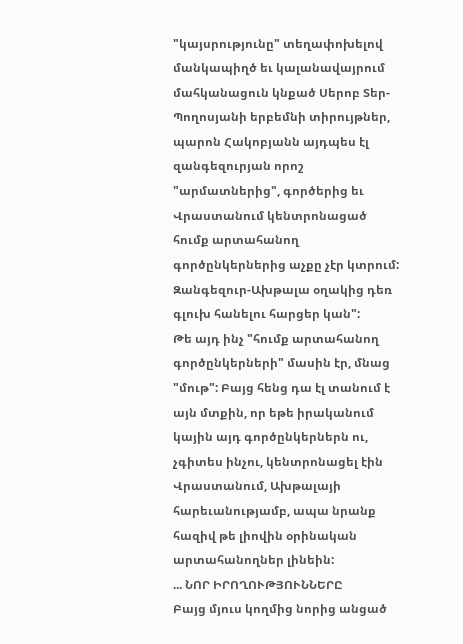"կայսրությունը" տեղափոխելով մանկապիղծ եւ կալանավայրում մահկանացուն կնքած Սերոբ Տեր-Պողոսյանի երբեմնի տիրույթներ, պարոն Հակոբյանն այդպես էլ զանգեզուրյան որոշ "արմատներից", գործերից եւ Վրաստանում կենտրոնացած հումք արտահանող գործընկերներից աչքը չէր կտրում: Զանգեզուր-Ախթալա օղակից դեռ գլուխ հանելու հարցեր կան":
Թե այդ ինչ "հումք արտահանող գործընկերների" մասին էր, մնաց "մութ": Բայց հենց դա էլ տանում է այն մտքին, որ եթե իրականում կային այդ գործընկերներն ու, չգիտես ինչու, կենտրոնացել էին Վրաստանում, Ախթալայի հարեւանությամբ, ապա նրանք հազիվ թե լիովին օրինական արտահանողներ լինեին:
... ՆՈՐ ԻՐՈՂՈՒԹՅՈՒՆՆԵՐԸ
Բայց մյուս կողմից նորից անցած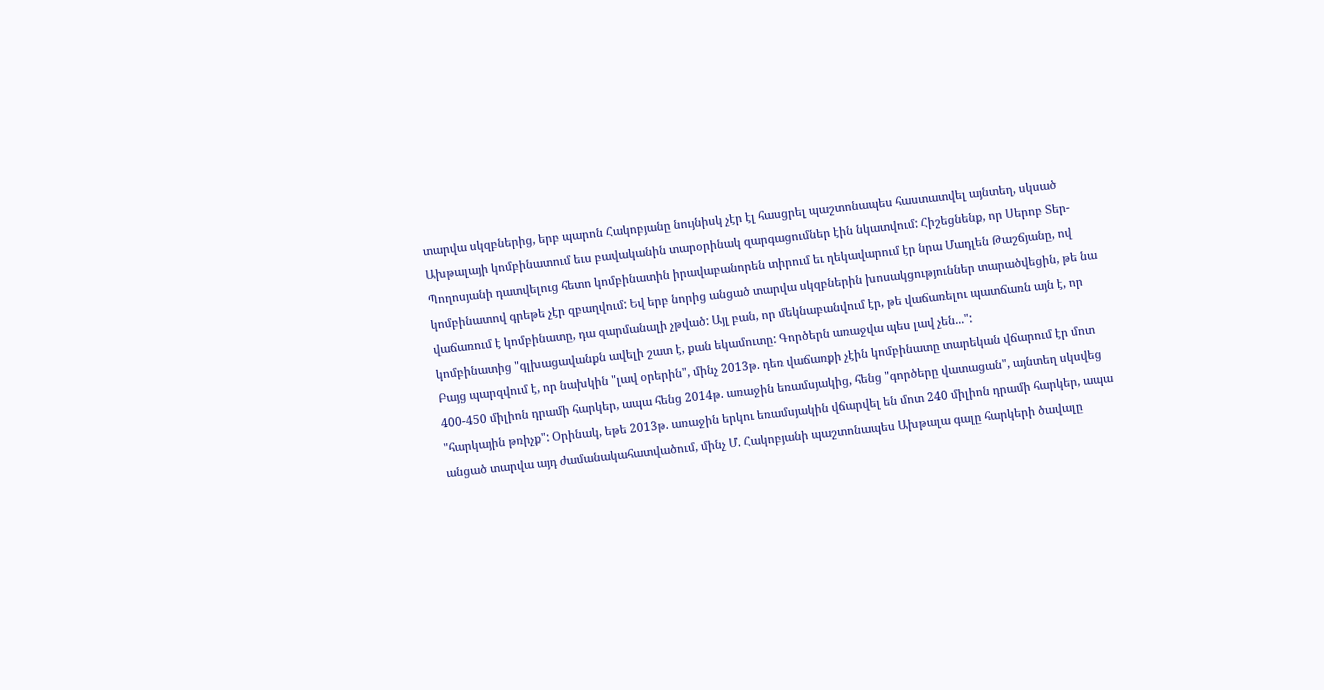տարվա սկզբներից, երբ պարոն Հակոբյանը նույնիսկ չէր էլ հասցրել պաշտոնապես հաստատվել այնտեղ, սկսած Ախթալայի կոմբինատում եւս բավականին տարօրինակ զարգացումներ էին նկատվում: Հիշեցնենք, որ Սերոբ Տեր-Պողոսյանի դատվելուց հետո կոմբինատին իրավաբանորեն տիրում եւ ղեկավարում էր նրա Մադլեն Թաշճյանը, ով կոմբինատով գրեթե չէր զբաղվում: Եվ երբ նորից անցած տարվա սկզբներին խոսակցություններ տարածվեցին, թե նա վաճառում է կոմբինատը, դա զարմանալի չթված: Այլ բան, որ մեկնաբանվում էր, թե վաճառելու պատճառն այն է, որ կոմբինատից "գլխացավանքն ավելի շատ է, քան եկամուտը: Գործերն առաջվա պես լավ չեն...":
Բայց պարզվում է, որ նախկին "լավ օրերին", մինչ 2013թ. դեռ վաճառքի չէին կոմբինատը տարեկան վճարում էր մոտ 400-450 միլիոն դրամի հարկեր, ապա հենց 2014թ. առաջին եռամսյակից, հենց "գործերը վատացան", այնտեղ սկսվեց "հարկային թռիչք": Օրինակ, եթե 2013թ. առաջին երկու եռամսյակին վճարվել են մոտ 240 միլիոն դրամի հարկեր, ապա անցած տարվա այդ ժամանակահատվածում, մինչ Մ. Հակոբյանի պաշտոնապես Ախթալա գալը հարկերի ծավալը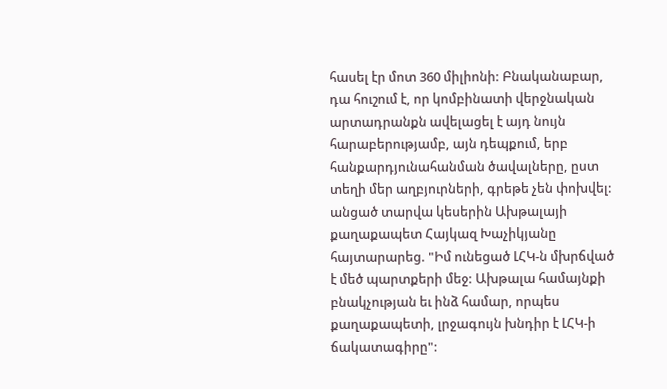հասել էր մոտ 360 միլիոնի: Բնականաբար, դա հուշում է, որ կոմբինատի վերջնական արտադրանքն ավելացել է այդ նույն հարաբերությամբ, այն դեպքում, երբ հանքարդյունահանման ծավալները, ըստ տեղի մեր աղբյուրների, գրեթե չեն փոխվել: անցած տարվա կեսերին Ախթալայի քաղաքապետ Հայկազ Խաչիկյանը հայտարարեց. "Իմ ունեցած ԼՀԿ-ն մխրճված է մեծ պարտքերի մեջ: Ախթալա համայնքի բնակչության եւ ինձ համար, որպես քաղաքապետի, լրջագույն խնդիր է ԼՀԿ-ի ճակատագիրը":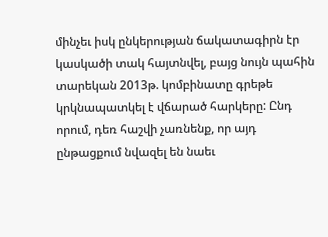մինչեւ իսկ ընկերության ճակատագիրն էր կասկածի տակ հայտնվել, բայց նույն պահին տարեկան 2013թ. կոմբինատը գրեթե կրկնապատկել է վճարած հարկերը: Ընդ որում, դեռ հաշվի չառնենք, որ այդ ընթացքում նվազել են նաեւ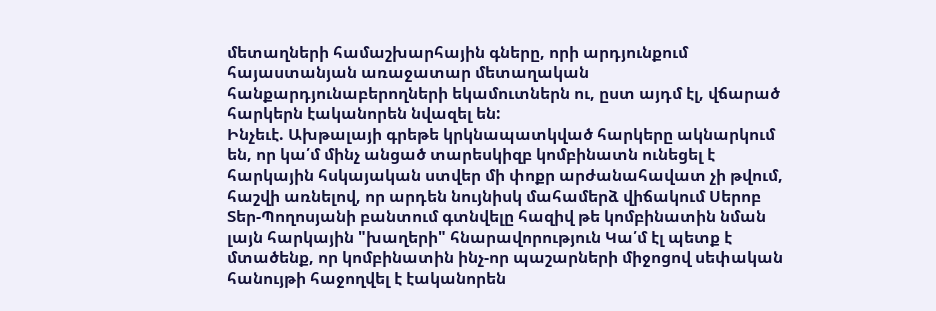մետաղների համաշխարհային գները, որի արդյունքում հայաստանյան առաջատար մետաղական հանքարդյունաբերողների եկամուտներն ու, ըստ այդմ էլ, վճարած հարկերն էականորեն նվազել են:
Ինչեւէ. Ախթալայի գրեթե կրկնապատկված հարկերը ակնարկում են, որ կա՛մ մինչ անցած տարեսկիզբ կոմբինատն ունեցել է հարկային հսկայական ստվեր մի փոքր արժանահավատ չի թվում, հաշվի առնելով, որ արդեն նույնիսկ մահամերձ վիճակում Սերոբ Տեր-Պողոսյանի բանտում գտնվելը հազիվ թե կոմբինատին նման լայն հարկային "խաղերի" հնարավորություն Կա՛մ էլ պետք է մտածենք, որ կոմբինատին ինչ-որ պաշարների միջոցով սեփական հանույթի հաջողվել է էականորեն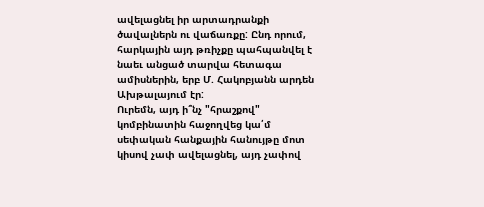ավելացնել իր արտադրանքի ծավալներն ու վաճառքը: Ընդ որում, հարկային այդ թռիչքը պահպանվել է նաեւ անցած տարվա հետագա ամիսներին, երբ Մ. Հակոբյանն արդեն Ախթալայում էր:
Ուրեմն, այդ ի՞նչ "հրաշքով" կոմբինատին հաջողվեց կա՛մ սեփական հանքային հանույթը մոտ կիսով չափ ավելացնել, այդ չափով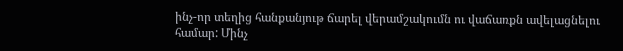ինչ-որ տեղից հանքանյութ ճարել վերամշակումն ու վաճառքն ավելացնելու համար: Մինչ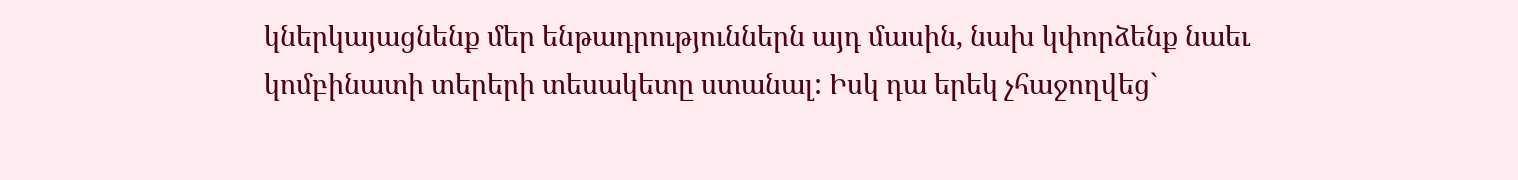կներկայացնենք մեր ենթադրություններն այդ մասին, նախ կփորձենք նաեւ կոմբինատի տերերի տեսակետը ստանալ: Իսկ դա երեկ չհաջողվեց`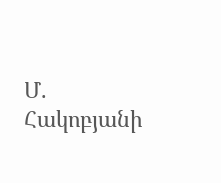Մ. Հակոբյանի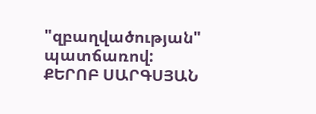"զբաղվածության" պատճառով:
ՔԵՐՈԲ ՍԱՐԳՍՅԱՆ